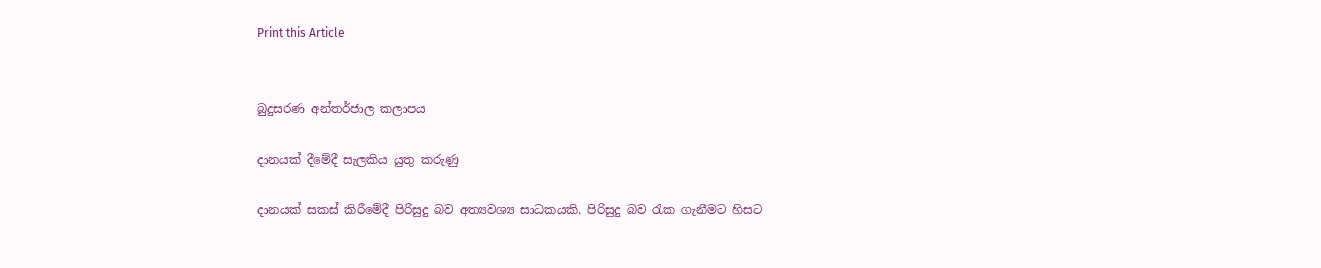Print this Article


බුදුසරණ අන්තර්ජාල කලාපය

දානයක් දීමේදී සැලකිය යුතු කරුණු

දානයක් සකස් කිරීමේදී පිරිසුදු බව අත්‍යවශ්‍ය සාධකයකි. පිරිසුදු බව රැක ගැනීමට හිසට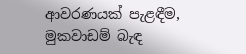ආවරණයක් පැළඳීම, මුකවාඩම් බැඳ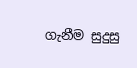ගැනීම සුදුසු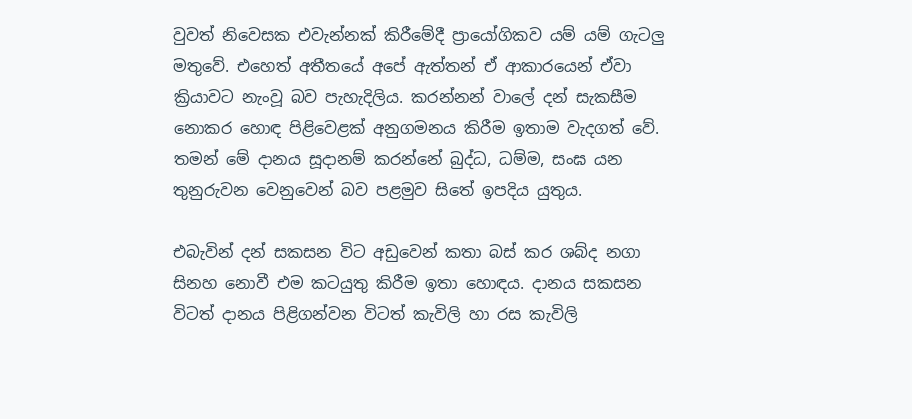වුවත් නිවෙසක එවැන්නක් කිරීමේදී ප්‍රායෝගිකව යම් යම් ගැටලු මතුවේ. එහෙත් අතීතයේ අපේ ඇත්තන් ඒ ආකාරයෙන් ඒවා ක්‍රියාවට නැංවූ බව පැහැදිලිය. කරන්නන් වාලේ දන් සැකසීම නොකර හොඳ පිළිවෙළක් අනුගමනය කිරීම ඉතාම වැදගත් වේ. තමන් මේ දානය සූදානම් කරන්නේ බුද්ධ, ධම්ම, සංඝ යන තුනුරුවන වෙනුවෙන් බව පළමුව සිතේ ඉපදිය යුතුය.

එබැවින් දන් සකසන විට අඩුවෙන් කතා බස් කර ශබ්ද නගා සිනහ නොවී එම කටයුතු කිරීම ඉතා හොඳය. දානය සකසන විටත් දානය පිළිගන්වන විටත් කැවිලි හා රස කැවිලි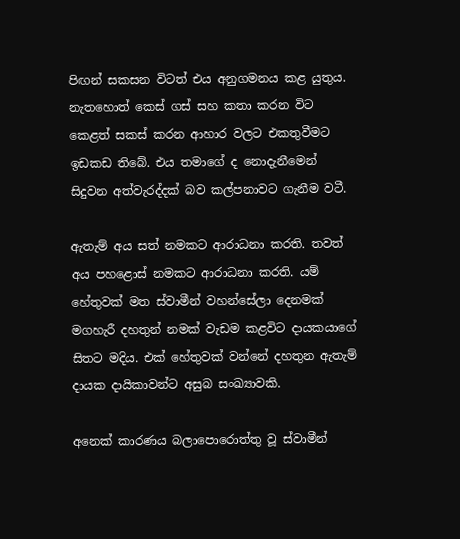පිඟන් සකසන විටත් එය අනුගමනය කළ යුතුය. නැතහොත් කෙස් ගස් සහ කතා කරන විට කෙළත් සකස් කරන ආහාර වලට එකතුවීමට ඉඩකඩ තිබේ. එය තමාගේ ද නොදැනීමෙන් සිදුවන අත්වැරද්දක් බව කල්පනාවට ගැනීම වටී.

ඇතැම් අය සත් නමකට ආරාධනා කරති. තවත් අය පහළොස් නමකට ආරාධනා කරති. යම් හේතුවක් මත ස්වාමීන් වහන්සේලා දෙනමක් මගහැරී දහතුන් නමක් වැඩම කළවිට දායකයාගේ සිතට මදිය. එක් හේතුවක් වන්නේ දහතුන ඇතැම් දායක දායිකාවන්ට අසුබ සංඛ්‍යාවකි.

අනෙක් කාරණය බලාපොරොත්තු වූ ස්වාමීන්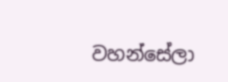වහන්සේලා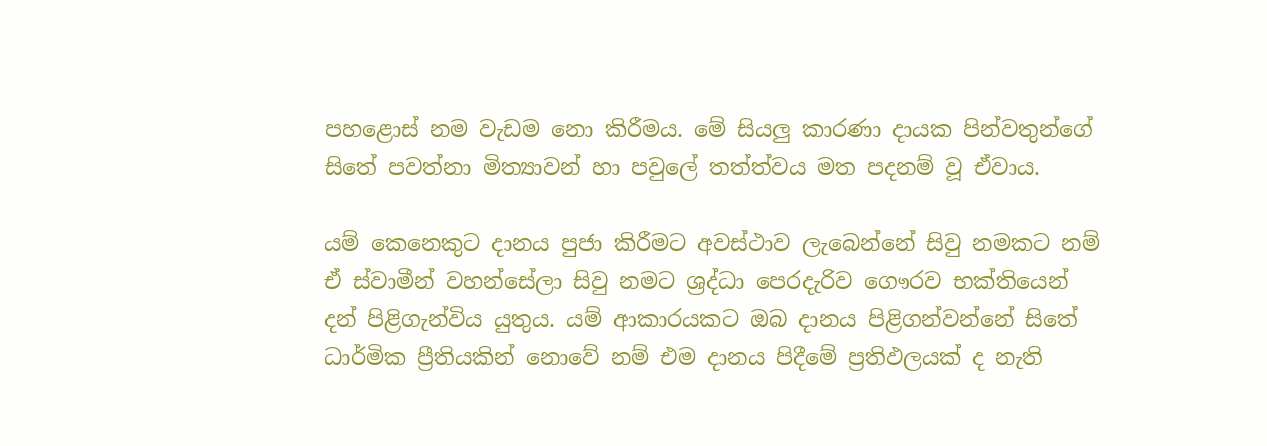පහළොස් නම වැඩම නො කිරීමය. මේ සියලු කාරණා දායක පින්වතුන්ගේ සිතේ පවත්නා මිත්‍යාවන් හා පවුලේ තත්ත්වය මත පදනම් වූ ඒවාය.

යම් කෙනෙකුට දානය පුජා කිරීමට අවස්ථාව ලැබෙන්නේ සිවු නමකට නම් ඒ ස්වාමීන් වහන්සේලා සිවු නමට ශ්‍රද්ධා පෙරදැරිව ගෞරව භක්තියෙන් දන් පිළිගැන්විය යුතුය. යම් ආකාරයකට ඔබ දානය පිළිගන්වන්නේ සිතේ ධාර්මික ප්‍රීතියකින් නොවේ නම් එම දානය පිදීමේ ප්‍රතිඵලයක් ද නැති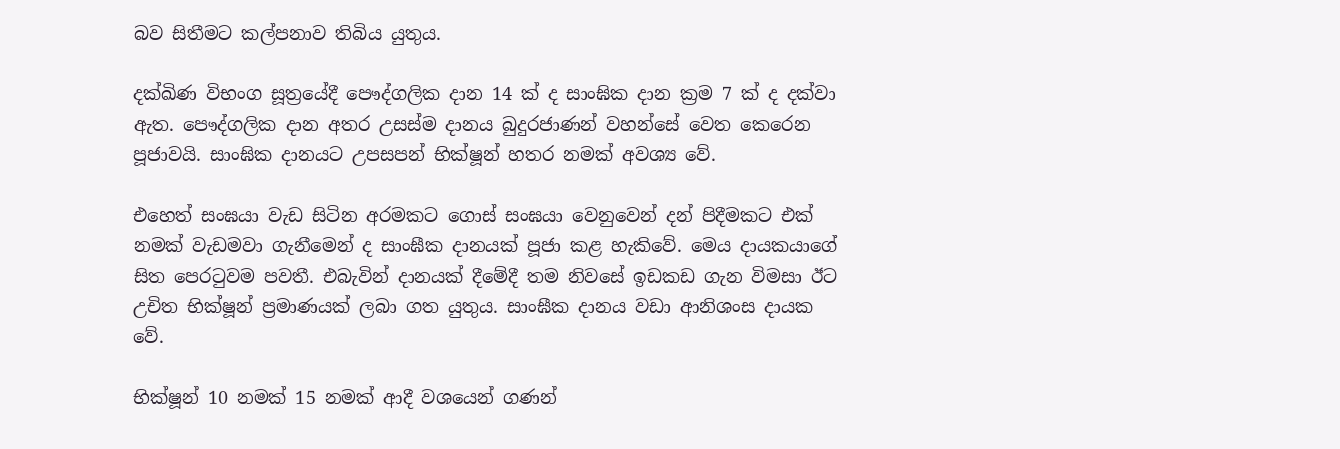බව සිතීමට කල්පනාව තිබිය යුතුය.

දක්ඛිණ විභංග සූත්‍රයේදී පෞද්ගලික දාන 14 ක් ද සාංඝික දාන ක්‍රම 7 ක් ද දක්වා ඇත. පෞද්ගලික දාන අතර උසස්ම දානය බුදුරජාණන් වහන්සේ වෙත කෙරෙන පූජාවයි. සාංඝික දානයට උපසපන් භික්ෂූන් හතර නමක් අවශ්‍ය වේ.

එහෙත් සංඝයා වැඩ සිටින අරමකට ගොස් සංඝයා වෙනුවෙන් දන් පිදීමකට එක් නමක් වැඩමවා ගැනීමෙන් ද සාංඝීක දානයක් පූජා කළ හැකිවේ. මෙය දායකයාගේ සිත පෙරටුවම පවතී. එබැවින් දානයක් දීමේදී තම නිවසේ ඉඩකඩ ගැන විමසා ඊට උචිත භික්ෂූන් ප්‍රමාණයක් ලබා ගත යුතුය. සාංඝීක දානය වඩා ආනිශංස දායක වේ.

භික්ෂූන් 10 නමක් 15 නමක් ආදී වශයෙන් ගණන්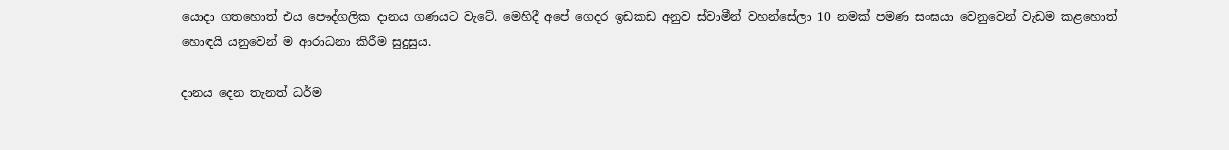යොදා ගතහොත් එය පෞද්ගලික දානය ගණයට වැටේ. මෙහිදී අපේ ගෙදර ඉඩකඩ අනුව ස්වාමීන් වහන්සේලා 10 නමක් පමණ සංඝයා වෙනුවෙන් වැඩම කළහොත් හොඳයි යනුවෙන් ම ආරාධනා කිරීම සුදුසුය.

දානය දෙන තැනත් ධර්ම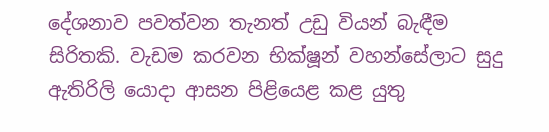දේශනාව පවත්වන තැනත් උඩු වියන් බැඳීම සිරිතකි. වැඩම කරවන භික්ෂූන් වහන්සේලාට සුදු ඇතිරිලි යොදා ආසන පිළියෙළ කළ යුතු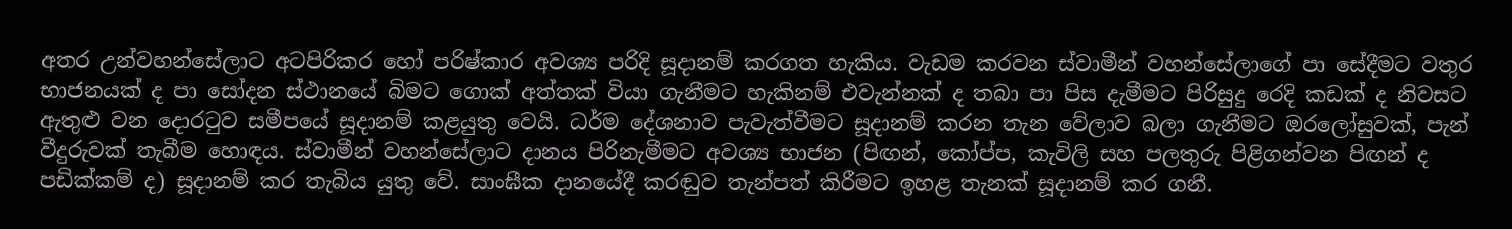අතර උන්වහන්සේලාට අටපිරිකර හෝ පරිෂ්කාර අවශ්‍ය පරිදි සූදානම් කරගත හැකිය. වැඩම කරවන ස්වාමීන් වහන්සේලාගේ පා සේදීමට වතුර භාජනයක් ද පා සෝදන ස්ථානයේ බිමට ගොක් අත්තක් වියා ගැනීමට හැකිනම් එවැන්නක් ද තබා පා පිස දැමීමට පිරිසුදු රෙදි කඩක් ද නිවසට ඇතුළු වන දොරටුව සමීපයේ සූදානම් කළයුතු වෙයි. ධර්ම දේශනාව පැවැත්වීමට සූදානම් කරන තැන වේලාව බලා ගැනීමට ඔරලෝසුවක්, පැන් වීදුරුවක් තැබීම හොඳය. ස්වාමීන් වහන්සේලාට දානය පිරිනැමීමට අවශ්‍ය භාජන (පිඟන්, කෝප්ප, කැවිලි සහ පලතුරු පිළිගන්වන පිඟන් ද පඩික්කම් ද) සූදානම් කර තැබිය යුතු වේ. සාංඝීක දානයේදී කරඬුව තැන්පත් කිරීමට ඉහළ තැනක් සූදානම් කර ගනී.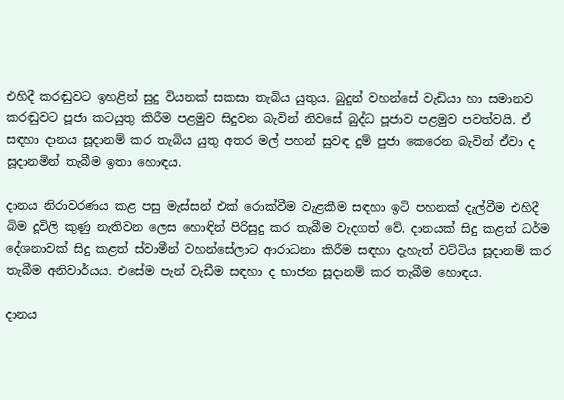එහිදී කරඬුවට ඉහළින් සුදු වියනක් සකසා තැබිය යුතුය. බුදුන් වහන්සේ වැඩියා හා සමානව කරඬුවට පූජා කටයුතු කිරීම පළමුව සිදුවන බැවින් නිවසේ බුද්ධ පූජාව පළමුව පවත්වයි. ඒ සඳහා දානය සූදානම් කර තැබිය යුතු අතර මල් පහන් සුවඳ දුම් පුජා කෙරෙන බැවින් ඒවා ද සූදානමින් තැබීම ඉතා හොඳය.

දානය නිරාවරණය කළ පසු මැස්සන් එක් රොක්වීම වැළකීම සඳහා ඉටි පහනක් දැල්වීම එහිදී බිම දූවිලි කුණු නැතිවන ලෙස හොඳින් පිරිසුදු කර තැබීම වැදගත් වේ. දානයක් සිදු කළත් ධර්ම දේශනාවක් සිදු කළත් ස්වාමීන් වහන්සේලාට ආරාධනා කිරීම සඳහා දැහැත් වට්ටිය සූදානම් කර තැබීම අනිවාර්යය. එසේම පැන් වැඩීම සඳහා ද භාජන සූදානම් කර තැබීම හොඳය.

දානය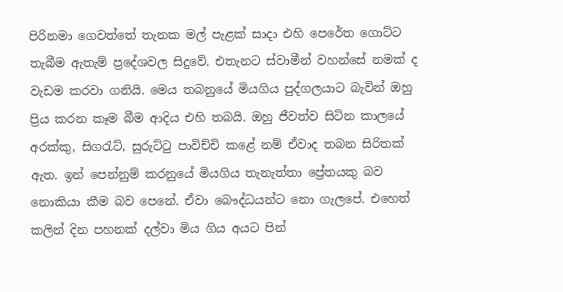පිරිනමා ගෙවත්තේ තැනක මල් පැළක් සාදා එහි පෙරේත ගොට්ට තැබීම ඇතැම් ප්‍රදේශවල සිදුවේ. එතැනට ස්වාමීන් වහන්සේ නමක් ද වැඩම කරවා ගනියි. මෙය තබනුයේ මියගිය පුද්ගලයාට බැවින් ඔහු ප්‍රිය කරන කෑම බීම ආදිය එහි තබයි. ඔහු ජීවත්ව සිටින කාලයේ අරක්කු, සිගරැට්, සුරුට්ටු පාවිච්චි කළේ නම් ඒවාද තබන සිරිතක් ඇත. ඉන් පෙන්නුම් කරනුයේ මියගිය තැනැත්තා ප්‍රේතයකු බව නොකියා කීම බව පෙනේ. ඒවා බෞද්ධයන්ට නො ගැලපේ. එහෙත් කලින් දින පහනක් දල්වා මිය ගිය අයට පින්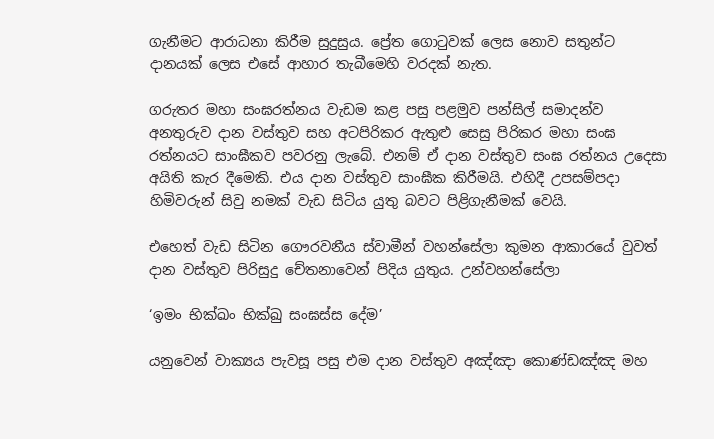ගැනීමට ආරාධනා කිරීම සුදුසුය. ප්‍රේත ගොටුවක් ලෙස නොව සතුන්ට දානයක් ලෙස එසේ ආහාර තැබීමෙහි වරදක් නැත.

ගරුතර මහා සංඝරත්නය වැඩම කළ පසු පළමුව පන්සිල් සමාදන්ව අනතුරුව දාන වස්තුව සහ අටපිරිකර ඇතුළු සෙසු පිරිකර මහා සංඝ රත්නයට සාංඝීකව පවරනු ලැබේ. එනම් ඒ දාන වස්තුව සංඝ රත්නය උදෙසා අයිති කැර දීමෙකි. එය දාන වස්තුව සාංඝීක කිරීමයි. එහිදී උපසම්පදා හිමිවරුන් සිවු නමක් වැඩ සිටිය යුතු බවට පිළිගැනීමක් වෙයි.

එහෙත් වැඩ සිටින ගෞරවනීය ස්වාමීන් වහන්සේලා කුමන ආකාරයේ වුවත් දාන වස්තුව පිරිසුදු චේතනාවෙන් පිදිය යුතුය. උන්වහන්සේලා

‘ඉමං භික්ඛං භික්ඛු සංඝස්ස දේම’

යනුවෙන් වාක්‍යය පැවසූ පසු එම දාන වස්තුව අඤ්ඤා කොණ්ඩඤ්ඤ මහ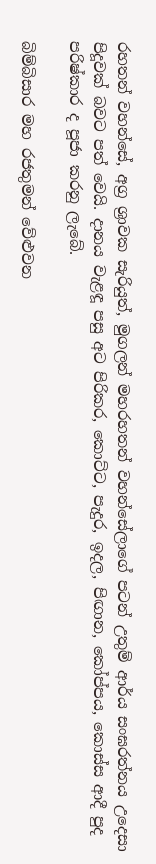රහතන් වහන්සේ, අග්‍ර ශ්‍රාවක සැරියුත්, මුගලන් මහරහතන් වහන්සේලාගේ පටන් උතුම් ආර්ය සංඝරත්නය උදෙසා පිදූවක් බවට පත් වෙයි. දානය වැළඳූ පසු අට පිරිකර, කොට්ට, පැදුර, ඉදල, පිඟාන, කෝප්පය, කොස්ස ආදී පුද පරිෂ්කාර ද පූජා කරනු ලැබේ.

බිම්බිසාර මහ රජතුමන් වේළුවන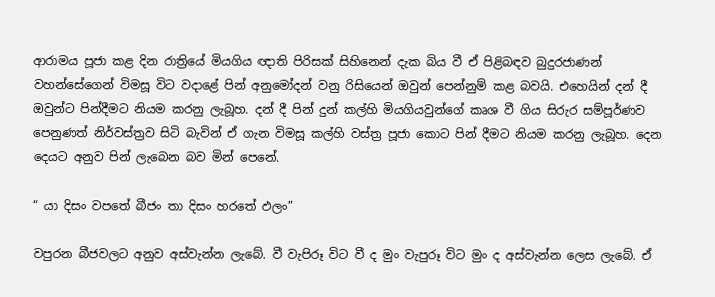ආරාමය පූජා කළ දින රාත්‍රියේ මියගිය ඥාති පිරිසක් සිහිනෙන් දැක බිය වී ඒ පිළිබඳව බුදුරජාණන් වහන්සේගෙන් විමසූ විට වදාළේ පින් අනුමෝදන් වනු රිසියෙන් ඔවුන් පෙන්නුම් කළ බවයි. එහෙයින් දන් දී ඔවුන්ට පින්දීමට නියම කරනු ලැබූහ. දන් දී පින් දුන් කල්හි මියගියවුන්ගේ කෘශ වී ගිය සිරුර සම්පූර්ණව පෙනුණත් නිර්වස්ත්‍රව සිටි බැවින් ඒ ගැන විමසූ කල්හි වස්ත්‍ර පූජා කොට පින් දීමට නියම කරනු ලැබූහ. දෙන දෙයට අනුව පින් ලැබෙන බව මින් පෙනේ.

“ යා දිසං වපතේ බීජං තා දිසං හරතේ ඵලං”

වපුරන බීජවලට අනුව අස්වැන්න ලැබේ. වී වැපිරූ විට වී ද මුං වැපුරූ විට මුං ද අස්වැන්න ලෙස ලැබේ. ඒ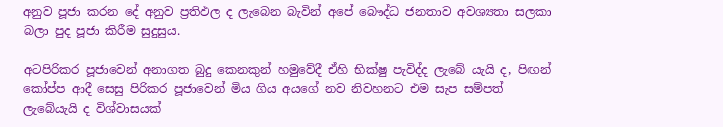අනුව පූජා කරන දේ අනුව ප්‍රතිඵල ද ලැබෙන බැවින් අපේ බෞද්ධ ජනතාව අවශ්‍යතා සලකා බලා පුද පූජා කිරීම සුදුසුය.

අටපිරිකර පූජාවෙන් අනාගත බුදු කෙනකුන් හමුවේදී ඒහි භික්ෂු පැවිද්ද ලැබේ යැයි ද, පිඟන් කෝප්ප ආදී සෙසු පිරිකර පූජාවෙන් මිය ගිය අයගේ නව නිවහනට එම සැප සම්පත් ලැබේයැයි ද විශ්වාසයක්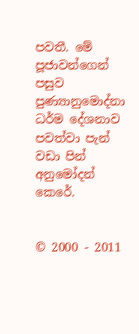පවතී. මේ පූජාවන්ගෙන් පසුව පුණ්‍යානුමොද්නා ධර්ම දේශනාව පවත්වා පැන් වඩා පින් අනුමෝදන් කෙරේ.


© 2000 - 2011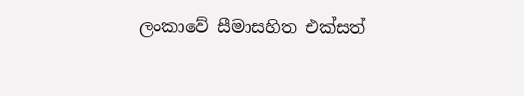ලංකාවේ සීමාසහිත එක්සත්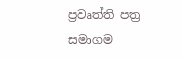ප්‍රවෘත්ති පත්‍ර සමාගම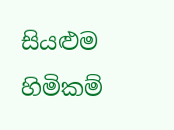සියළුම හිමිකම්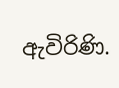ඇවිරිණි.